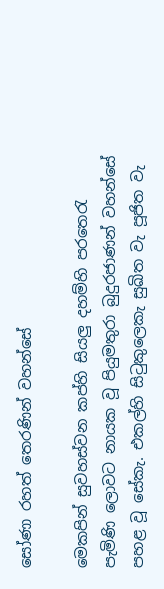සෝණා රහත් තෙරණින් වහන්සේ

මෙකපින් සුවහස්වන කප්හි සියලු දහම්හි පරතෙරැ පැමිණි ලොවට නායක වූ පියුමතුරා බුදුරජාණන් වහන්සේ පහළ වූ සේකැ. එකල්හි සිටුකුලෙකැ සුඛිත වැ පූජිත වැ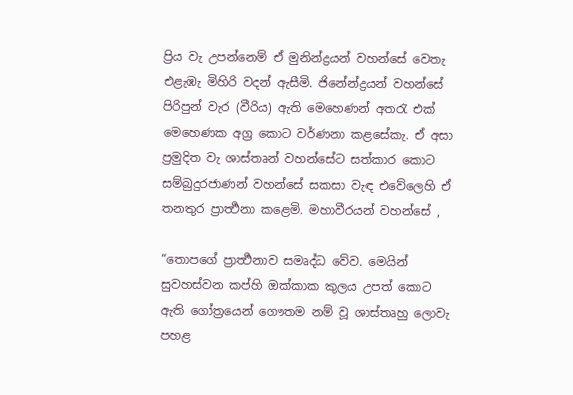ප්‍රිය වැ උපන්නෙම් ඒ මුනින්ද්‍රයන් වහන්සේ වෙතැ එළැඹැ මිහිරි වදන් ඇසීමි. ජිනේන්ද්‍රයන් වහන්සේ පිරිපුන් වැර (වීරිය) ඇති මෙහෙණන් අතරැ එක් මෙහෙණක අග්‍ර කොට වර්ණනා කළසේකැ. ඒ අසා ප්‍රමුදිත වැ ශාස්තෘන් වහන්සේට සත්කාර කොට සම්බුදුරජාණන් වහන්සේ සකසා වැඳ එවේලෙහි ඒ තනතුර ප්‍රාර්‍ත්‍ථනා කළෙමි. මහාවීරයන් වහන්සේ ,

“තොපගේ ප්‍රාර්‍ත්‍ථනාව සමෘද්ධ වේව. මෙයින් සුවහස්වන කප්හි ඔක්කාක කුලය උපත් කොට ඇති ගෝත්‍රයෙන් ගෞතම නම් වූ ශාස්තෘහු ලොවැ පහළ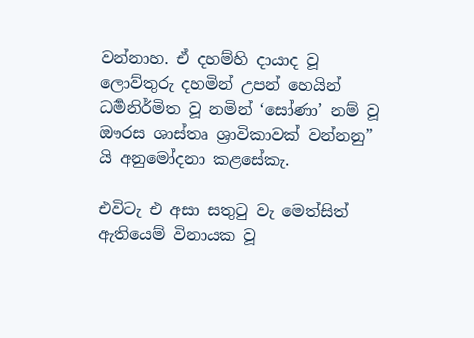වන්නාහ. ඒ දහම්හි දායාද වූ ලොව්තුරු දහමින් උපන් හෙයින් ධර්‍මනිර්මිත වූ නමින් ‘සෝණා’ නම් වූ ඖරස ශාස්තෘ ශ්‍රාවිකාවක් වන්නනු” යි අනුමෝදනා කළසේකැ.

එවිටැ එ අසා සතුටු වැ මෙත්සිත් ඇතියෙම් විනායක වූ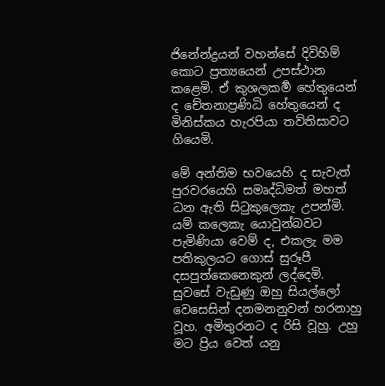ජිනේන්ද්‍රයන් වහන්සේ දිවිහිම් කොට ප්‍රත්‍යයෙන් උපස්ථාන කළෙමි. ඒ කුශලකර්‍ම හේතුයෙන් ද චේතනාප්‍රණිධි හේතුයෙන් ද මිනිස්කය හැරපියා තව්තිසාවට ගියෙමි.

මේ අන්තිම භවයෙහි ද සැවැත් පුරවරයෙහි සමෘද්ධිමත් මහත් ධන ඇති සිටුකුලෙකැ උපන්මි. යම් කලෙකැ යොවුන්බවට පැමිණියා වෙම් ද, එකලැ මම පතිකුලයට ගොස් සුරූපී දසපුත්කෙනෙකුන් ලද්දෙමි. සුවසේ වැඩුණු ඔහු සියල්ලෝ වෙසෙසින් දනමනනුවන් හරනාහු වූහ. අමිතුරනට ද රිසි වූහු. උහු මට ප්‍රිය වෙත් යනු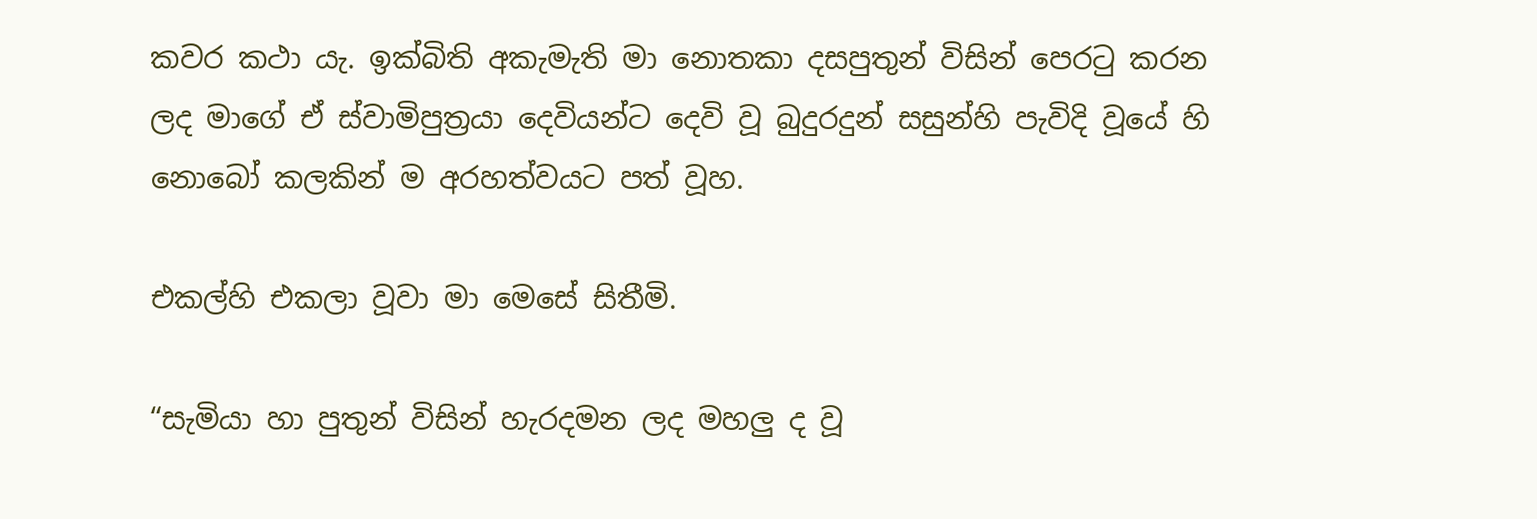කවර කථා යැ. ඉක්බිති අකැමැති මා නොතකා දසපුතුන් විසින් පෙරටු කරන ලද මාගේ ඒ ස්වාමිපුත්‍රයා දෙවියන්ට දෙවි වූ බුදුරදුන් සසුන්හි පැවිදි වූයේ හි නොබෝ කලකින් ම අරහත්වයට පත් වූහ.

එකල්හි එකලා වූවා මා මෙසේ සිතීමි.

“සැමියා හා පුතුන් විසින් හැරදමන ලද මහලු ද වූ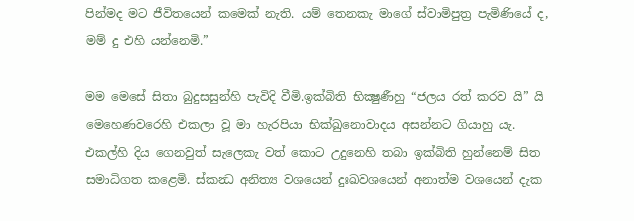පින්මද මට ජීවිතයෙන් කමෙක් නැති. යම් තෙනකැ මාගේ ස්වාමිපුත්‍ර පැමිණියේ ද, මම් දු එහි යන්නෙමි.”

මම මෙසේ සිතා බුදුසසුන්හි පැවිදි වීමි.ඉක්බිති භික්‍ෂුණීහු “ජලය රත් කරව යි” යි මෙහෙණවරෙහි එකලා වූ මා හැරපියා භික්ඛුනොවාදය අසන්නට ගියාහු යැ.  එකල්හි දිය ගෙනවුත් සැලෙකැ වත් කොට උදුනෙහි තබා ඉක්බිති හුන්නෙම් සිත සමාධිගත කළෙමි. ස්කන්‍ධ අනිත්‍ය වශයෙන් දුඃඛවශයෙන් අනාත්ම වශයෙන් දැක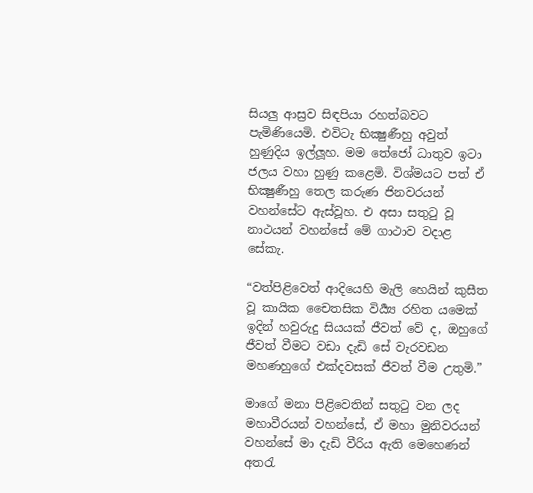සියලු ආස්‍රව සිඳපියා රහත්බවට පැමිණියෙමි. එවිටැ භික්‍ෂුණීහු අවුත් හුණුදිය ඉල්ලූහ. මම තේජෝ ධාතුව ඉටා ජලය වහා හුණු කළෙමි. විශ්මයට පත් ඒ භික්‍ෂුණීහු තෙල කරුණ ජිනවරයන් වහන්සේට ඇස්වූහ. එ අසා සතුටු වූ නාථයන් වහන්සේ මේ ගාථාව වදාළ සේකැ.

“වත්පිළිවෙත් ආදියෙහි මැලි හෙයින් කුසීත වූ කායික චෛතසික විර්‍ය්‍ය රහිත යමෙක් ඉදින් හවුරුදු සියයක් ජීවත් වේ ද, ඔහුගේ ජීවත් වීමට වඩා දැඩි සේ වැරවඩන මහණහුගේ එක්දවසක් ජීවත් වීම උතුමි.”

මාගේ මනා පිළිවෙතින් සතුටු වන ලද මහාවීරයන් වහන්සේ, ඒ මහා මුනිවරයන් වහන්සේ මා දැඩි වීරිය ඇති මෙහෙණන් අතරැ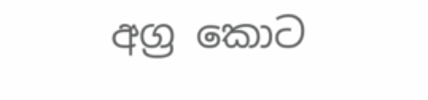අග්‍ර කොට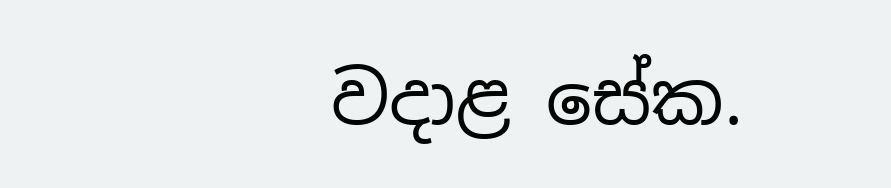වදාළ සේක.